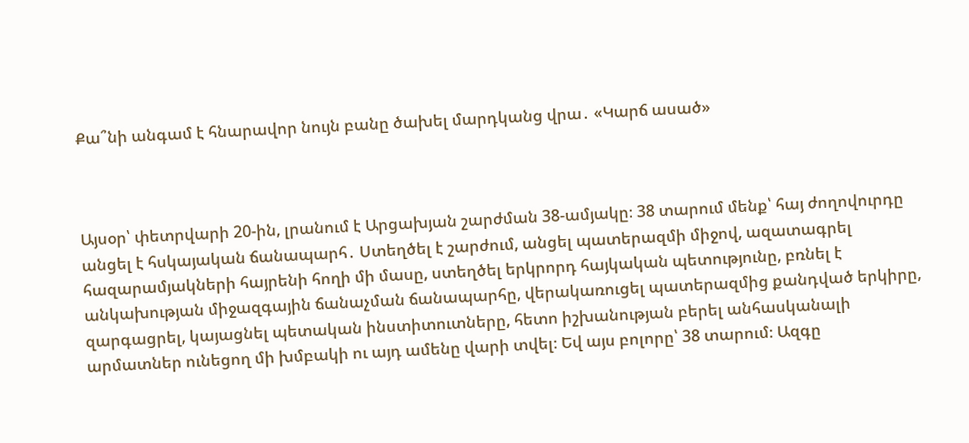Քա՞նի անգամ է հնարավոր նույն բանը ծախել մարդկանց վրա․ «Կարճ ասած»



Այսօր՝ փետրվարի 20-ին, լրանում է Արցախյան շարժման 38-ամյակը։ 38 տարում մենք՝ հայ ժողովուրդը անցել է հսկայական ճանապարհ․ Ստեղծել է շարժում, անցել պատերազմի միջով, ազատագրել հազարամյակների հայրենի հողի մի մասը, ստեղծել երկրորդ հայկական պետությունը, բռնել է անկախության միջազգային ճանաչման ճանապարհը, վերակառուցել պատերազմից քանդված երկիրը, զարգացրել, կայացնել պետական ինստիտուտները, հետո իշխանության բերել անհասկանալի արմատներ ունեցող մի խմբակի ու այդ ամենը վարի տվել։ Եվ այս բոլորը՝ 38 տարում։ Ազգը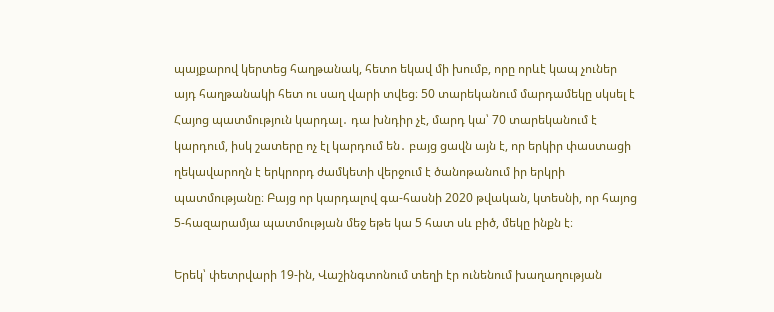պայքարով կերտեց հաղթանակ, հետո եկավ մի խումբ, որը որևէ կապ չուներ այդ հաղթանակի հետ ու սաղ վարի տվեց։ 50 տարեկանում մարդամեկը սկսել է Հայոց պատմություն կարդալ․ դա խնդիր չէ, մարդ կա՝ 70 տարեկանում է կարդում, իսկ շատերը ոչ էլ կարդում են․ բայց ցավն այն է, որ երկիր փաստացի ղեկավարողն է երկրորդ ժամկետի վերջում է ծանոթանում իր երկրի պատմությանը։ Բայց որ կարդալով գա-հասնի 2020 թվական, կտեսնի, որ հայոց 5-հազարամյա պատմության մեջ եթե կա 5 հատ սև բիծ, մեկը ինքն է։

Երեկ՝ փետրվարի 19-ին, Վաշինգտոնում տեղի էր ունենում խաղաղության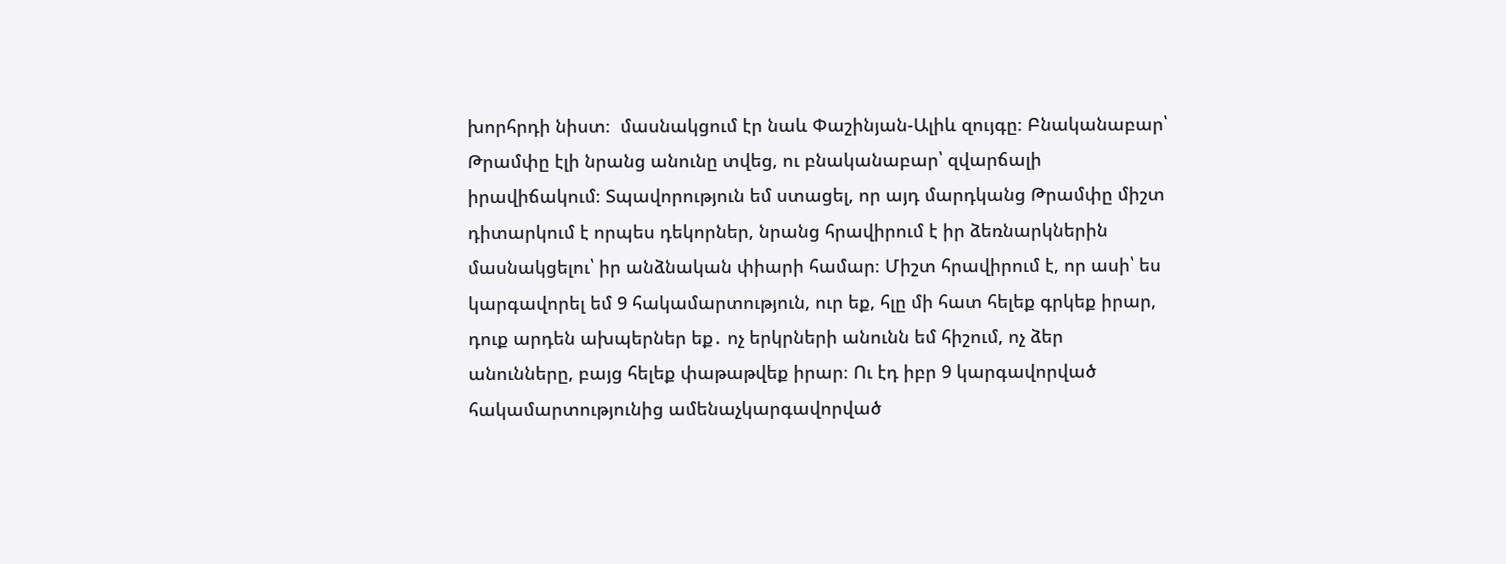խորհրդի նիստ։  մասնակցում էր նաև Փաշինյան-Ալիև զույգը։ Բնականաբար՝ Թրամփը էլի նրանց անունը տվեց, ու բնականաբար՝ զվարճալի իրավիճակում։ Տպավորություն եմ ստացել, որ այդ մարդկանց Թրամփը միշտ դիտարկում է որպես դեկորներ, նրանց հրավիրում է իր ձեռնարկներին մասնակցելու՝ իր անձնական փիարի համար։ Միշտ հրավիրում է, որ ասի՝ ես կարգավորել եմ 9 հակամարտություն, ուր եք, հլը մի հատ հելեք գրկեք իրար, դուք արդեն ախպերներ եք․ ոչ երկրների անունն եմ հիշում, ոչ ձեր անունները, բայց հելեք փաթաթվեք իրար։ Ու էդ իբր 9 կարգավորված հակամարտությունից ամենաչկարգավորված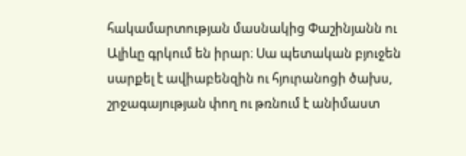հակամարտության մասնակից Փաշինյանն ու Ալիևը գրկում են իրար։ Սա պետական բյուջեն սարքել է ավիաբենզին ու հյուրանոցի ծախս, շրջագայության փող ու թռնում է անիմաստ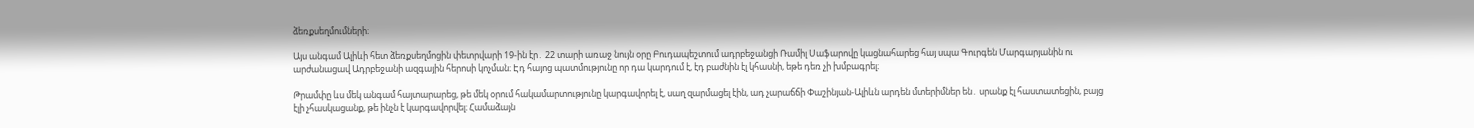ձեռքսեղմումների։

Այս անգամ Ալիևի հետ ձեռքսեղմոցին փետրվարի 19-ին էր․ 22 տարի առաջ նույն օրը Բուդապեշտում ադրբեջանցի Ռամիլ Սաֆարովը կացնահարեց հայ սպա Գուրգեն Մարգարյանին ու արժանացավ Ադրբեջանի ազգային հերոսի կոչման։ Էդ հայոց պատմությունը որ դա կարդում է, էդ բաժնին էլ կհասնի, եթե դեռ չի խմբագրել։

Թրամփը ևս մեկ անգամ հայտարարեց, թե մեկ օրում հակամարտությունը կարգավորել է, սաղ զարմացել էին, ադ չարաճճի Փաշինյան-Ալիևն արդեն մտերիմներ են․ սրանք էլ հաստատեցին, բայց էլի չհասկացանք, թե ինչն է կարգավորվել։ Համաձայն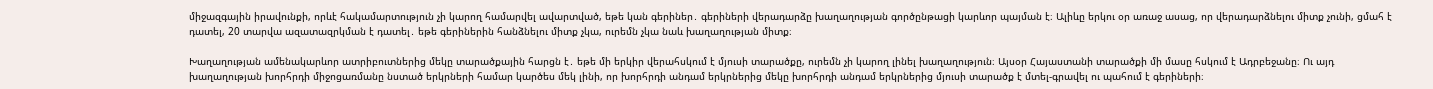միջազգային իրավունքի, որևէ հակամարտություն չի կարող համարվել ավարտված, եթե կան գերիներ․ գերիների վերադարձը խաղաղության գործընթացի կարևոր պայման է։ Ալիևը երկու օր առաջ ասաց, որ վերադարձնելու միտք չունի, ցմահ է դատել, 20 տարվա ազատազրկման է դատել․ եթե գերիներին հանձնելու միտք չկա, ուրեմն չկա նաև խաղաղության միտք։

Խաղաղության ամենակարևոր ատրիբուտներից մեկը տարածքային հարցն է․ եթե մի երկիր վերահսկում է մյուսի տարածքը, ուրեմն չի կարող լինել խաղաղություն։ Այսօր Հայաստանի տարածքի մի մասը հսկում է Ադրբեջանը։ Ու այդ խաղաղության խորհրդի միջոցառմանը նստած երկրների համար կարծես մեկ լինի, որ խորհրդի անդամ երկրներից մեկը խորհրդի անդամ երկրներից մյուսի տարածք է մտել-գրավել ու պահում է գերիների։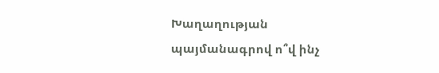Խաղաղության պայմանագրով ո՞վ ինչ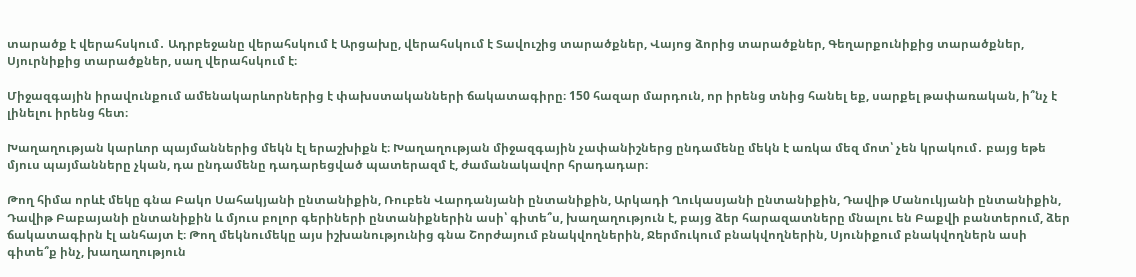տարածք է վերահսկում․ Ադրբեջանը վերահսկում է Արցախը, վերահսկում է Տավուշից տարածքներ, Վայոց ձորից տարածքներ, Գեղարքունիքից տարածքներ, Սյուրնիքից տարածքներ, սաղ վերահսկում է։

Միջազգային իրավունքում ամենակարևորներից է փախստականների ճակատագիրը։ 150 հազար մարդուն, որ իրենց տնից հանել եք, սարքել թափառական, ի՞նչ է լինելու իրենց հետ։

Խաղաղության կարևոր պայմաններից մեկն էլ երաշխիքն է։ Խաղաղության միջազգային չափանիշներց ընդամենը մեկն է առկա մեզ մոտ՝ չեն կրակում․ բայց եթե մյուս պայմանները չկան, դա ընդամենը դադարեցված պատերազմ է, ժամանակավոր հրադադար։

Թող հիմա որևէ մեկը գնա Բակո Սահակյանի ընտանիքին, Ռուբեն Վարդանյանի ընտանիքին, Արկադի Ղուկասյանի ընտանիքին, Դավիթ Մանուկյանի ընտանիքին, Դավիթ Բաբայանի ընտանիքին և մյուս բոլոր գերիների ընտանիքներին ասի՝ գիտե՞ս, խաղաղություն է, բայց ձեր հարազատները մնալու են Բաքվի բանտերում, ձեր ճակատագիրն էլ անհայտ է։ Թող մեկնումեկը այս իշխանությունից գնա Շորժայում բնակվողներին, Ջերմուկում բնակվողներին, Սյունիքում բնակվողներն ասի գիտե՞ք ինչ, խաղաղություն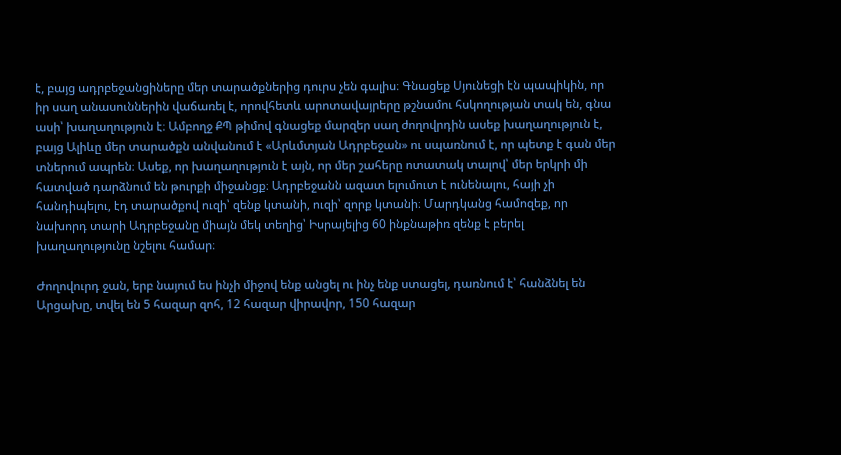է, բայց ադրբեջանցիները մեր տարածքներից դուրս չեն գալիս։ Գնացեք Սյունեցի էն պապիկին, որ իր սաղ անասուններին վաճառել է, որովհետև արոտավայրերը թշնամու հսկողության տակ են, գնա ասի՝ խաղաղություն է։ Ամբողջ ՔՊ թիմով գնացեք մարզեր սաղ ժողովրդին ասեք խաղաղություն է, բայց Ալիևը մեր տարածքն անվանում է «Արևմտյան Ադրբեջան» ու սպառնում է, որ պետք է գան մեր տներում ապրեն։ Ասեք, որ խաղաղություն է այն, որ մեր շահերը ոտատակ տալով՝ մեր երկրի մի հատված դարձնում են թուրքի միջանցք։ Ադրբեջանն ազատ ելումուտ է ունենալու, հայի չի հանդիպելու, էդ տարածքով ուզի՝ զենք կտանի, ուզի՝ զորք կտանի։ Մարդկանց համոզեք, որ նախորդ տարի Ադրբեջանը միայն մեկ տեղից՝ Իսրայելից 60 ինքնաթիռ զենք է բերել խաղաղությունը նշելու համար։

Ժողովուրդ ջան, երբ նայում ես ինչի միջով ենք անցել ու ինչ ենք ստացել, դառնում է՝ հանձնել են Արցախը, տվել են 5 հազար զոհ, 12 հազար վիրավոր, 150 հազար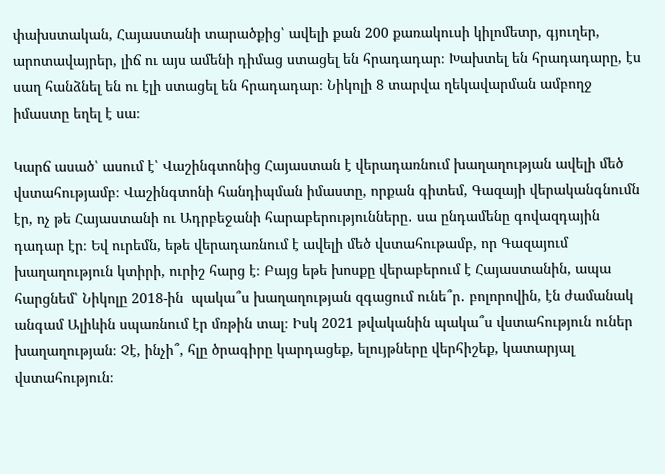փախստական, Հայաստանի տարածքից՝ ավելի քան 200 քառակուսի կիլոմետր, գյուղեր, արոտավայրեր, լիճ ու այս ամենի դիմաց ստացել են հրադադար։ Խախտել են հրադադարը, էս սաղ հանձնել են ու էլի ստացել են հրադադար։ Նիկոլի 8 տարվա ղեկավարման ամբողջ իմաստը եղել է սա։

Կարճ ասած՝ ասում է՝ Վաշինգտոնից Հայաստան է վերադառնում խաղաղության ավելի մեծ վստահությամբ։ Վաշինգտոնի հանդիպման իմաստը, որքան գիտեմ, Գազայի վերականգնումն էր, ոչ թե Հայաստանի ու Ադրբեջանի հարաբերությունները․ սա ընդամենը գովազդային դադար էր։ Եվ ուրեմն, եթե վերադառնում է ավելի մեծ վստահութամբ, որ Գազայում խաղաղություն կտիրի, ուրիշ հարց է։ Բայց եթե խոսքը վերաբերում է Հայաստանին, ապա հարցնեմ՝ Նիկոլը 2018-ին  պակա՞ս խաղաղության զգացում ունե՞ր․ բոլորովին, էն ժամանակ անգամ Ալիևին սպառնում էր մռթին տալ։ Իսկ 2021 թվականին պակա՞ս վստահություն ուներ խաղաղության։ Չէ, ինչի՞, հլը ծրագիրը կարդացեք, ելույթները վերհիշեք, կատարյալ վստահություն։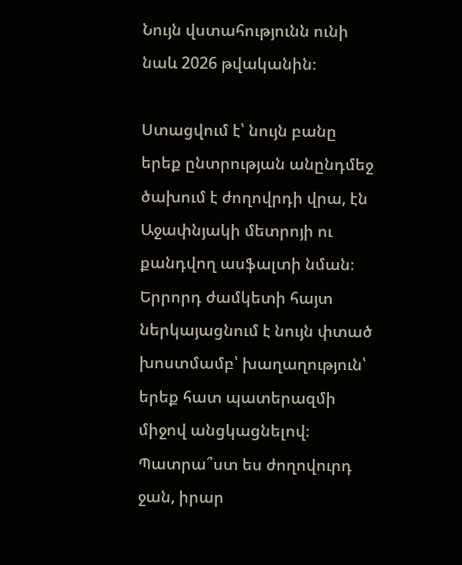Նույն վստահությունն ունի նաև 2026 թվականին։

Ստացվում է՝ նույն բանը երեք ընտրության անընդմեջ ծախում է ժողովրդի վրա, էն Աջափնյակի մետրոյի ու քանդվող ասֆալտի նման։ Երրորդ ժամկետի հայտ ներկայացնում է նույն փտած խոստմամբ՝ խաղաղություն՝ երեք հատ պատերազմի միջով անցկացնելով։ Պատրա՞ստ ես ժողովուրդ ջան, իրար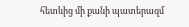հետևից մի քանի պատերազմ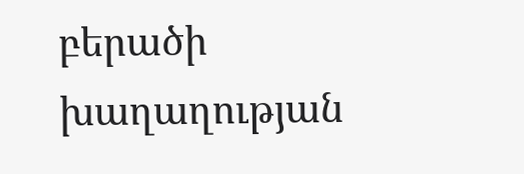բերածի խաղաղության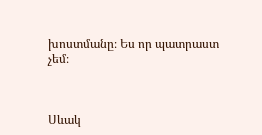խոստմանը։ Ես որ պատրաստ չեմ։



Սևակ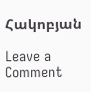Հակոբյան

Leave a Comment